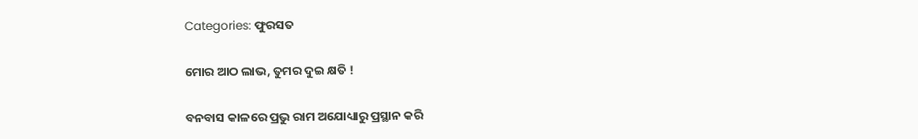Categories: ଫୁରସତ

ମୋର ଆଠ ଲାଭ, ତୁମର ଦୁଇ କ୍ଷତି !

ବନବାସ କାଳରେ ପ୍ରଭୁ ରାମ ଅଯୋଧ୍ୟାରୁ ପ୍ରସ୍ଥାନ କରି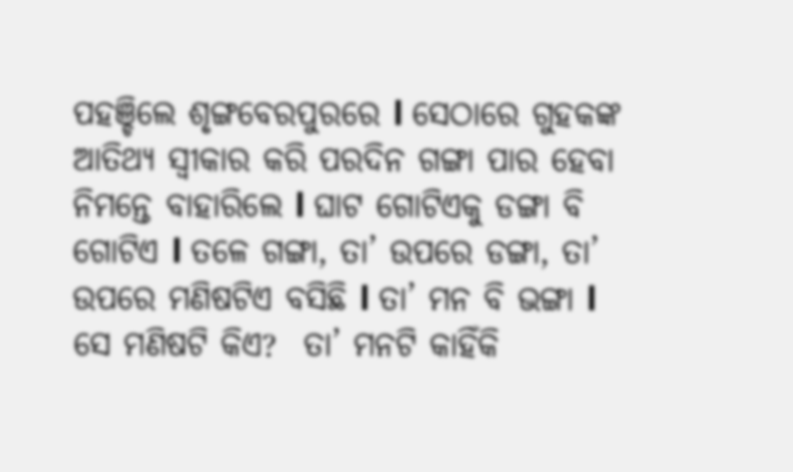ପହଞ୍ଚିଲେ ଶୃଙ୍ଗବେରପୁରରେ l ସେଠାରେ ଗୁହକଙ୍କ ଆତିଥ୍ୟ ସ୍ବୀକାର କରି ପରଦିନ ଗଙ୍ଗା ପାର ହେବା ନିମନ୍ତେ ବାହାରିଲେ l ଘାଟ ଗୋଟିଏକୁ ଡଙ୍ଗା ବି ଗୋଟିଏ l ତଳେ ଗଙ୍ଗା, ତା’ ଉପରେ ଡଙ୍ଗା, ତା’ ଉପରେ ମଣିଷଟିଏ ବସିଛି l ତା’ ମନ ବି ଭଙ୍ଗା l ସେ ମଣିଷଟି କିଏ?  ତା’ ମନଟି କାହିଁକି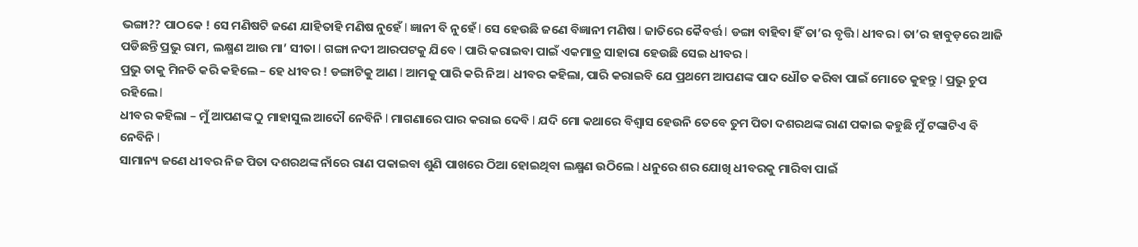ଭଙ୍ଗା?? ପାଠକେ ! ସେ ମଣିଷଟି ଜଣେ ଯାହିତାହି ମଣିଷ ନୁହେଁ l ଜ୍ଞାନୀ ବି ନୁହେଁ l ସେ ହେଉଛି ଜଣେ ବିଜ୍ଞାନୀ ମଣିଷ l ଜାତିରେ କୈବର୍ତ୍ତ l ଡଙ୍ଗା ବାହିବା ହିଁ ତା’ର ବୃତ୍ତି l ଧୀବର l ତା’ର ହାବୁଡ଼ରେ ଆଜି ପଡିଛନ୍ତି ପ୍ରଭୁ ରାମ, ଲକ୍ଷ୍ମଣ ଆଉ ମା’ ସୀତା l ଗଙ୍ଗା ନଦୀ ଆରପଟକୁ ଯିବେ l ପାରି କରାଇବା ପାଇଁ ଏକମାତ୍ର ସାହାରା ହେଉଛି ସେଇ ଧୀବର l
ପ୍ରଭୁ ତାକୁ ମିନତି କରି କହିଲେ – ହେ ଧୀବର ! ଡଙ୍ଗାଟିକୁ ଆଣ l ଆମକୁ ପାରି କରି ନିଅ l ଧୀବର କହିଲା, ପାରି କରାଇବି ଯେ ପ୍ରଥମେ ଆପଣଙ୍କ ପାଦ ଧୌତ କରିବା ପାଇଁ ମୋତେ କୁହନ୍ତୁ l ପ୍ରଭୁ ଚୁପ ରହିଲେ l
ଧୀବର କହିଲା – ମୁଁ ଆପଣଙ୍କ ଠୁ ମାହାସୁଲ ଆଦୌ ନେବିନି l ମାଗଣାରେ ପାର କରାଇ ଦେବି l ଯଦି ମୋ କଥାରେ ବିଶ୍ୱାସ ହେଉନି ତେବେ ତୁମ ପିତା ଦଶରଥଙ୍କ ରାଣ ପକାଇ କହୁଛି ମୁଁ ଟଙ୍କାଟିଏ ବି ନେବିନି l
ସାମାନ୍ୟ ଜଣେ ଧୀବର ନିଜ ପିତା ଦଶରଥଙ୍କ ନାଁରେ ରାଣ ପକାଇବା ଶୁଣି ପାଖରେ ଠିଆ ହୋଇଥିବା ଲକ୍ଷ୍ମଣ ଉଠିଲେ l ଧନୁରେ ଶର ଯୋଖି ଧୀବରକୁ ମାରିବା ପାଇଁ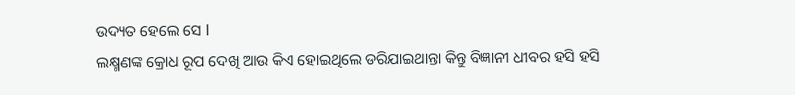ଉଦ୍ୟତ ହେଲେ ସେ l
ଲକ୍ଷ୍ମଣଙ୍କ କ୍ରୋଧ ରୂପ ଦେଖି ଆଉ କିଏ ହୋଇଥିଲେ ଡରିଯାଇଥାନ୍ତା କିନ୍ତୁ ବିଜ୍ଞାନୀ ଧୀବର ହସି ହସି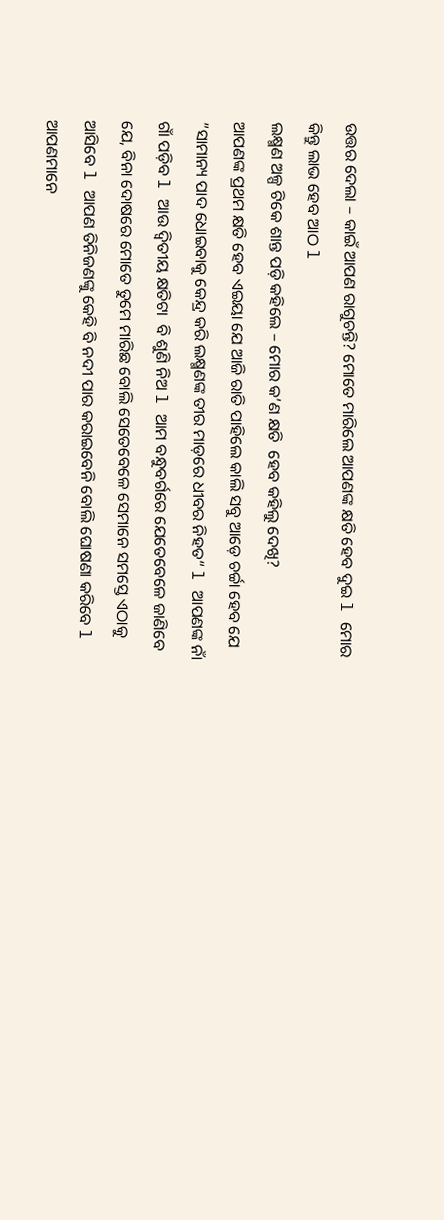ଉତ୍ତର ଦେଲା – କାଇଁ ଆପଣ ରାଗୁଚନ୍ତି? ମୋତେ ମାରିଲେ ଆପଣଙ୍କ କ୍ଷତି ହେବ ଦୁଇ l ମୋର କିନ୍ତୁ ଲାଭ ହେବ ଆଠ l
ଲକ୍ଷ୍ମଣ ଅଳ୍ପ ଟିକେ ଶାନ୍ତ ପଡ଼ି କହିଲେ – ମୋର କ’ଣ କ୍ଷତି  ହେବ କହିଲୁ ଦେଖି?
ଆପଣଙ୍କ ପ୍ରଥମ କ୍ଷତି ହେବ ଏଇୟା ଯେ ଆଜି ରାତି ପାହିଲେ କାଲି ସବୁ ଆଡ଼େ ଚର୍ଚ୍ଚା ହେବ ଯେ ”ସାମାନ୍ୟ ପାଦ ଧୋଇବାକୁ କେନ୍ଦ୍ର କରି ଲକ୍ଷ୍ମଣଙ୍କ ତୀର ମାଡ଼ରେ ଧୀବର ନିହତ“ l ଆପଣଙ୍କ ନାଁ ଗାଁ ପଡ଼ିବ l ଆଉ ଦ୍ୱିତୀୟ କ୍ଷତିଟା  ବି ଶୁଣି ନିଅ l ଆମ ବନ୍ଧୁବର୍ଗରେ ଯେତେବେଳେ ଜାଣିବେ ଯେ, ବିନା ଦୋଷରେ ମୋତେ ତୁମେ ମାରିଛ ବୋଲି ସେତେବେଳେ ସେମାନେ ସମସ୍ତେ ଏଠାକୁ ଆସିବେ l ଆପଣ ତିନିଜଣଙ୍କୁ କେହି ବି ନଦୀ ପାର କରାଇବେନି ବୋଲି ଘୋଷଣା କରିବେ l
ଆପଣମାନେ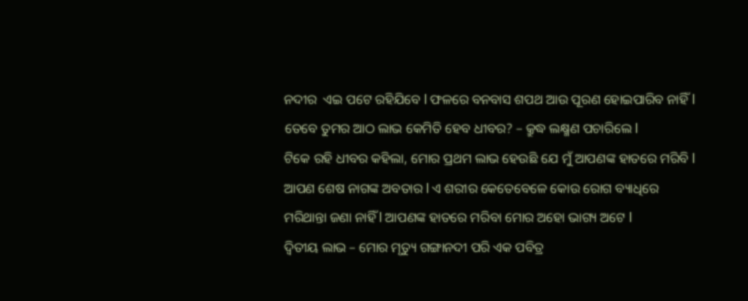ନଦୀର  ଏଇ ପଟେ ରହିଯିବେ l ଫଳରେ ବନବାସ ଶପଥ ଆଉ ପୂରଣ ହୋଇପାରିବ ନାହିଁ l
ତେବେ ତୁମର ଆଠ ଲାଭ କେମିତି ହେବ ଧୀବର? – କ୍ରୁଦ୍ଧ ଲକ୍ଷ୍ମଣ ପଚାରିଲେ l
ଟିକେ ରହି ଧୀବର କହିଲା, ମୋର ପ୍ରଥମ ଲାଭ ହେଉଛି ଯେ ମୁଁ ଆପଣଙ୍କ ହାତରେ ମରିବି l ଆପଣ ଶେଷ ନାଗଙ୍କ ଅବତାର l ଏ ଶରୀର କେତେବେଳେ କୋଉ ରୋଗ ବ୍ୟାଧିରେ ମରିଥାନ୍ତା ଜଣା ନାହିଁ l ଆପଣଙ୍କ ହାତରେ ମରିବା ମୋର ଅହୋ ଭାଗ୍ୟ ଅଟେ l
ଦ୍ୱିତୀୟ ଲାଭ – ମୋର ମୃତ୍ୟୁ ଗଙ୍ଗାନଦୀ ପରି ଏକ ପବିତ୍ର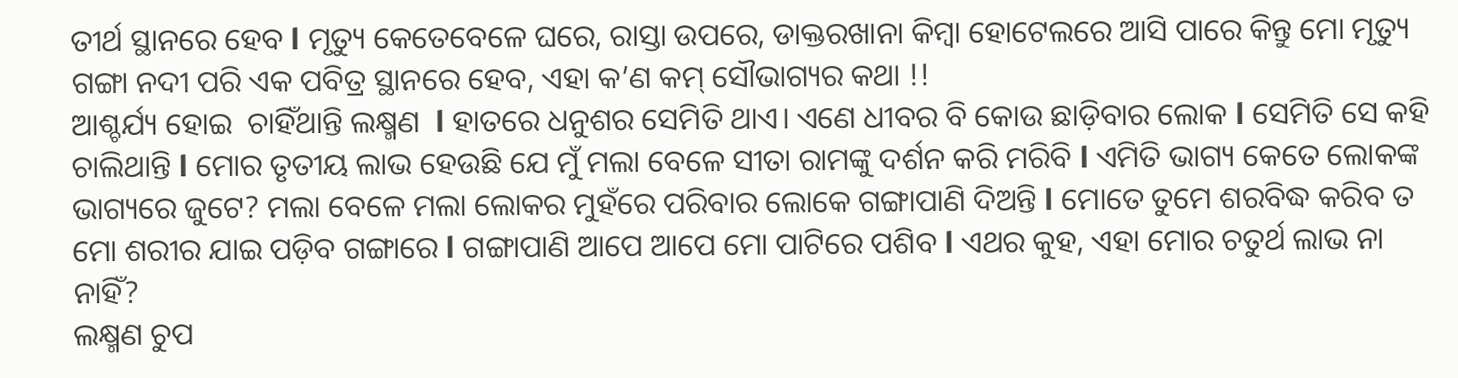ତୀର୍ଥ ସ୍ଥାନରେ ହେବ l ମୃତ୍ୟୁ କେତେବେଳେ ଘରେ, ରାସ୍ତା ଉପରେ, ଡାକ୍ତରଖାନା କିମ୍ବା ହୋଟେଲରେ ଆସି ପାରେ କିନ୍ତୁ ମୋ ମୃତ୍ୟୁ ଗଙ୍ଗା ନଦୀ ପରି ଏକ ପବିତ୍ର ସ୍ଥାନରେ ହେବ, ଏହା କ’ଣ କମ୍‌ ସୌଭାଗ୍ୟର କଥା !!
ଆଶ୍ଚର୍ଯ୍ୟ ହୋଇ  ଚାହିଁଥାନ୍ତି ଲକ୍ଷ୍ମଣ  l ହାତରେ ଧନୁଶର ସେମିତି ଥାଏ। ଏଣେ ଧୀବର ବି କୋଉ ଛାଡ଼ିବାର ଲୋକ l ସେମିତି ସେ କହି ଚାଲିଥାନ୍ତି l ମୋର ତୃତୀୟ ଲାଭ ହେଉଛି ଯେ ମୁଁ ମଲା ବେଳେ ସୀତା ରାମଙ୍କୁ ଦର୍ଶନ କରି ମରିବି l ଏମିତି ଭାଗ୍ୟ କେତେ ଲୋକଙ୍କ ଭାଗ୍ୟରେ ଜୁଟେ? ମଲା ବେଳେ ମଲା ଲୋକର ମୁହଁରେ ପରିବାର ଲୋକେ ଗଙ୍ଗାପାଣି ଦିଅନ୍ତି l ମୋତେ ତୁମେ ଶରବିଦ୍ଧ କରିବ ତ ମୋ ଶରୀର ଯାଇ ପଡ଼ିବ ଗଙ୍ଗାରେ l ଗଙ୍ଗାପାଣି ଆପେ ଆପେ ମୋ ପାଟିରେ ପଶିବ l ଏଥର କୁହ, ଏହା ମୋର ଚତୁର୍ଥ ଲାଭ ନା ନାହିଁ?
ଲକ୍ଷ୍ମଣ ଚୁପ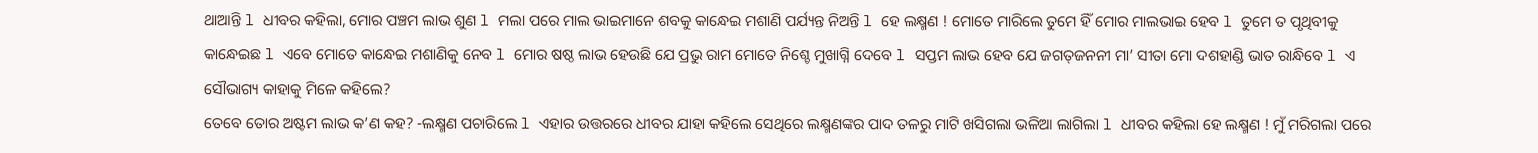ଥାଆନ୍ତି l ଧୀବର କହିଲା, ମୋର ପଞ୍ଚମ ଲାଭ ଶୁଣ l ମଲା ପରେ ମାଲ ଭାଇମାନେ ଶବକୁ କାନ୍ଧେଇ ମଶାଣି ପର୍ଯ୍ୟନ୍ତ ନିଅନ୍ତି l ହେ ଲକ୍ଷ୍ମଣ ! ମୋତେ ମାରିଲେ ତୁମେ ହିଁ ମୋର ମାଲଭାଇ ହେବ l ତୁମେ ତ ପୃଥିବୀକୁ କାନ୍ଧେଇଛ l ଏବେ ମୋତେ କାନ୍ଧେଇ ମଶାଣିକୁ ନେବ l ମୋର ଷଷ୍ଠ ଲାଭ ହେଉଛି ଯେ ପ୍ରଭୁ ରାମ ମୋତେ ନିଶ୍ଚେ ମୁଖାଗ୍ନି ଦେବେ l ସପ୍ତମ ଲାଭ ହେବ ଯେ ଜଗତ୍‌ଜନନୀ ମା’ ସୀତା ମୋ ଦଶହାଣ୍ଡି ଭାତ ରାନ୍ଧିବେ l ଏ ସୌଭାଗ୍ୟ କାହାକୁ ମିଳେ କହିଲେ?
ତେବେ ତୋର ଅଷ୍ଟମ ଲାଭ କ’ଣ କହ? -ଲକ୍ଷ୍ମଣ ପଚାରିଲେ l ଏହାର ଉତ୍ତରରେ ଧୀବର ଯାହା କହିଲେ ସେଥିରେ ଲକ୍ଷ୍ମଣଙ୍କର ପାଦ ତଳରୁ ମାଟି ଖସିଗଲା ଭଳିଆ ଲାଗିଲା l ଧୀବର କହିଲା ହେ ଲକ୍ଷ୍ମଣ ! ମୁଁ ମରିଗଲା ପରେ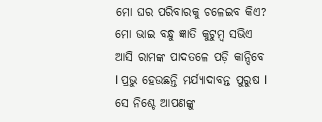ମୋ ଘର ପରିବାରକୁ ଚଳେଇବ କିଏ? ମୋ ଭାଇ ବନ୍ଧୁ ଜ୍ଞାତି କୁଟୁମ୍ବ ସଭିଏ ଆସି ରାମଙ୍କ ପାଦତଳେ ପଡ଼ି କାନ୍ଦିବେ l ପ୍ରଭୁ ହେଉଛନ୍ତି ମର୍ଯ୍ୟାଦାବନ୍ତ ପୁରୁଷ l ସେ ନିଶ୍ଚେ ଆପଣଙ୍କୁ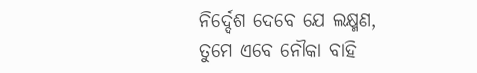ନିର୍ଦ୍ଦେଶ ଦେବେ ଯେ ଲକ୍ଷ୍ମଣ, ତୁମେ ଏବେ ନୌକା ବାହି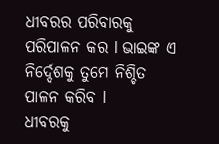ଧୀବରର ପରିବାରକୁ ପରିପାଳନ କର l ଭାଇଙ୍କ ଏ ନିର୍ଦ୍ଦେଶକୁ ତୁମେ ନିଶ୍ଚିତ ପାଳନ କରିବ l
ଧୀବରକୁ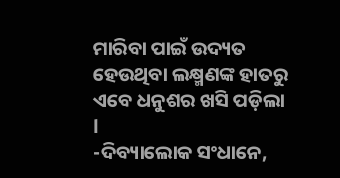ମାରିବା ପାଇଁ ଉଦ୍ୟତ ହେଉଥିବା ଲକ୍ଷ୍ମଣଙ୍କ ହାତରୁ ଏବେ ଧନୁଶର ଖସି ପଡ଼ିଲା l
-ଦିବ୍ୟାଲୋକ ସଂଧାନେ,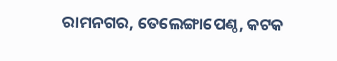ରାମନଗର, ତେଲେଙ୍ଗାପେଣ୍ଠ, କଟକ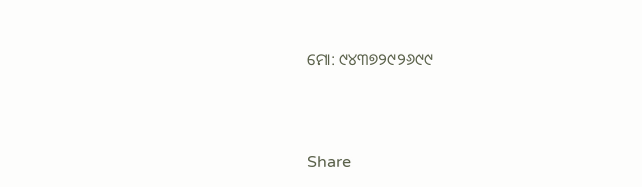ମୋ: ୯୪୩୭୨୯୨୬୯୯



Share